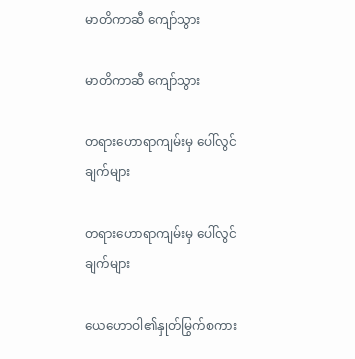မာတိကာဆီ ကျော်သွား

မာတိကာဆီ ကျော်သွား

တရားဟောရာကျမ်းမှ ပေါ်လွင်ချက်များ

တရားဟောရာကျမ်းမှ ပေါ်လွင်ချက်များ

ယေဟောဝါ၏နှုတ်မြွက်စကား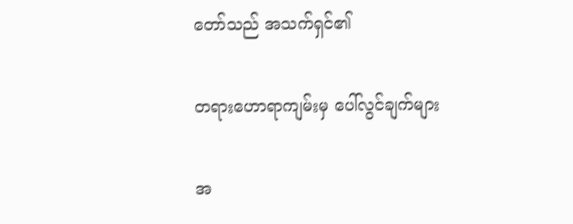တော်သည် အသက်ရှင်၏

တရားဟောရာကျမ်းမှ ပေါ်လွင်ချက်များ

အ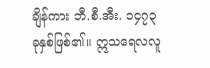ချိန်ကား ဘီ.စီ.အီး. ၁၄၇၃ ခုနှစ်ဖြစ်၏။ ဣသရေလလူ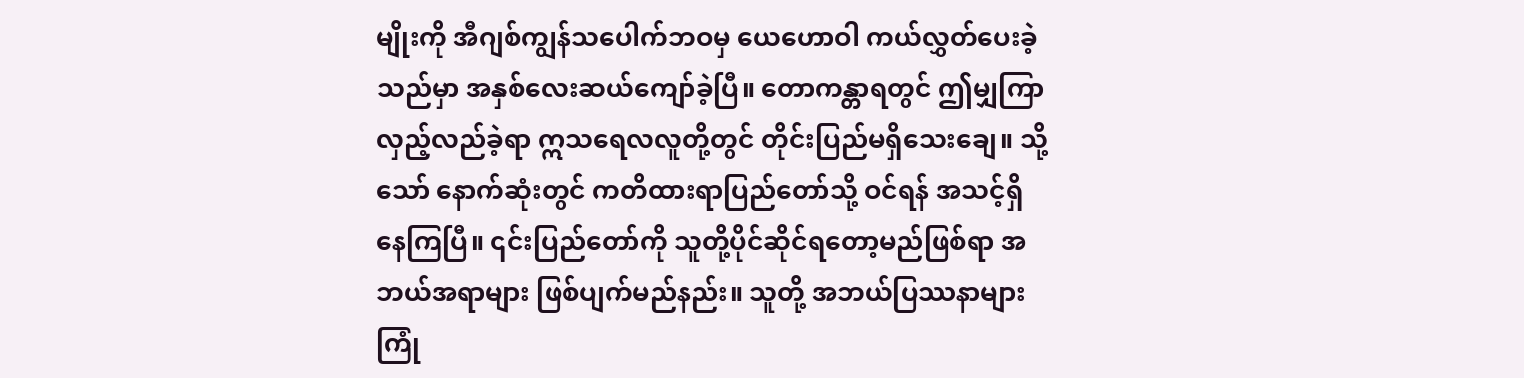မျိုးကို အီဂျစ်ကျွန်သပေါက်ဘဝမှ ယေဟောဝါ ကယ်လွှတ်ပေးခဲ့သည်မှာ အနှစ်လေးဆယ်ကျော်ခဲ့ပြီ။ တောကန္တာရတွင် ဤမျှကြာလှည့်လည်ခဲ့ရာ ဣသရေလလူတို့တွင် တိုင်းပြည်မရှိသေးချေ။ သို့သော် နောက်ဆုံးတွင် ကတိထားရာပြည်တော်သို့ ဝင်ရန် အသင့်ရှိနေကြပြီ။ ၎င်းပြည်တော်ကို သူတို့ပိုင်ဆိုင်ရတော့မည်ဖြစ်ရာ အဘယ်အရာများ ဖြစ်ပျက်မည်နည်း။ သူတို့ အဘယ်ပြဿနာများ ကြုံ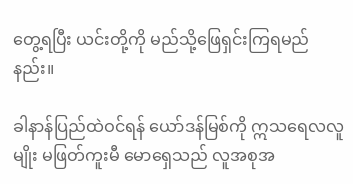တွေ့ရပြီး ယင်းတို့ကို မည်သို့ဖြေရှင်းကြရမည်နည်း။

ခါနာန်ပြည်ထဲဝင်ရန် ယော်ဒန်မြစ်ကို ဣသရေလလူမျိုး မဖြတ်ကူးမီ မောရှေသည် လူအစုအ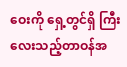ဝေးကို ရှေ့တွင်ရှိ ကြီးလေးသည့်တာဝန်အ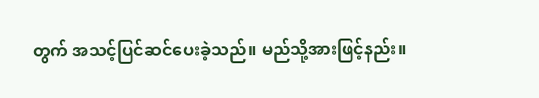တွက် အသင့်ပြင်ဆင်ပေးခဲ့သည်။ မည်သို့အားဖြင့်နည်း။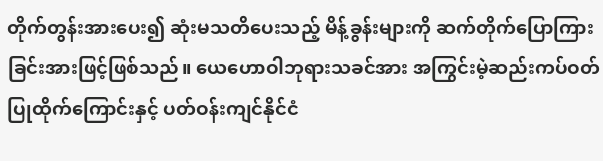တိုက်တွန်းအားပေး၍ ဆုံးမသတိပေးသည့် မိန့်ခွန်းများကို ဆက်တိုက်ပြောကြားခြင်းအားဖြင့်ဖြစ်သည်။ ယေဟောဝါဘုရားသခင်အား အကြွင်းမဲ့ဆည်းကပ်ဝတ်ပြုထိုက်ကြောင်းနှင့် ပတ်ဝန်းကျင်နိုင်ငံ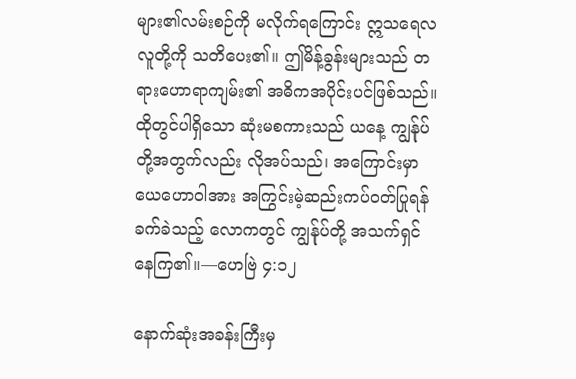များ၏လမ်းစဉ်ကို မလိုက်ရကြောင်း ဣသရေလလူတို့ကို သတိပေး၏။ ဤမိန့်ခွန်းများသည် တရားဟောရာကျမ်း၏ အဓိကအပိုင်းပင်ဖြစ်သည်။ ထိုတွင်ပါရှိသော ဆုံးမစကားသည် ယနေ့ ကျွန်ုပ်တို့အတွက်လည်း လိုအပ်သည်၊ အကြောင်းမှာ ယေဟောဝါအား အကြွင်းမဲ့ဆည်းကပ်ဝတ်ပြုရန် ခက်ခဲသည့် လောကတွင် ကျွန်ုပ်တို့ အသက်ရှင်နေကြ၏။—ဟေဗြဲ ၄:၁၂

နောက်ဆုံးအခန်းကြီးမှ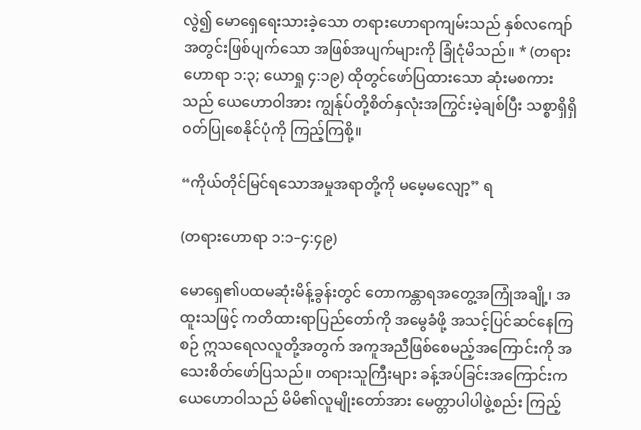လွဲ၍ မောရှေရေးသားခဲ့သော တရားဟောရာကျမ်းသည် နှစ်လကျော်အတွင်းဖြစ်ပျက်သော အဖြစ်အပျက်များကို ခြုံငုံမိသည်။ * (တရားဟောရာ ၁:၃; ယောရှု ၄:၁၉) ထိုတွင်ဖော်ပြထားသော ဆုံးမစကားသည် ယေဟောဝါအား ကျွန်ုပ်တို့စိတ်နှလုံးအကြွင်းမဲ့ချစ်ပြီး သစ္စာရှိရှိဝတ်ပြုစေနိုင်ပုံကို ကြည့်ကြစို့။

“ကိုယ်တိုင်မြင်ရသောအမှုအရာတို့ကို မမေ့မလျော့” ရ

(တရားဟောရာ ၁:၁–၄:၄၉)

မောရှေ၏ပထမဆုံးမိန့်ခွန်းတွင် တောကန္တာရအတွေ့အကြုံအချို့၊ အထူးသဖြင့် ကတိထားရာပြည်တော်ကို အမွေခံဖို့ အသင့်ပြင်ဆင်နေကြစဉ် ဣသရေလလူတို့အတွက် အကူအညီဖြစ်စေမည့်အကြောင်းကို အသေးစိတ်ဖော်ပြသည်။ တရားသူကြီးများ ခန့်အပ်ခြင်းအကြောင်းက ယေဟောဝါသည် မိမိ၏လူမျိုးတော်အား မေတ္တာပါပါဖွဲ့စည်း ကြည့်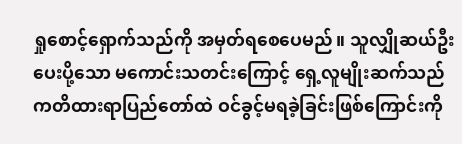ရှုစောင့်ရှောက်သည်ကို အမှတ်ရစေပေမည်။ သူလျှိုဆယ်ဦးပေးပို့သော မကောင်းသတင်းကြောင့် ရှေ့လူမျိုးဆက်သည် ကတိထားရာပြည်တော်ထဲ ဝင်ခွင့်မရခဲ့ခြင်းဖြစ်ကြောင်းကို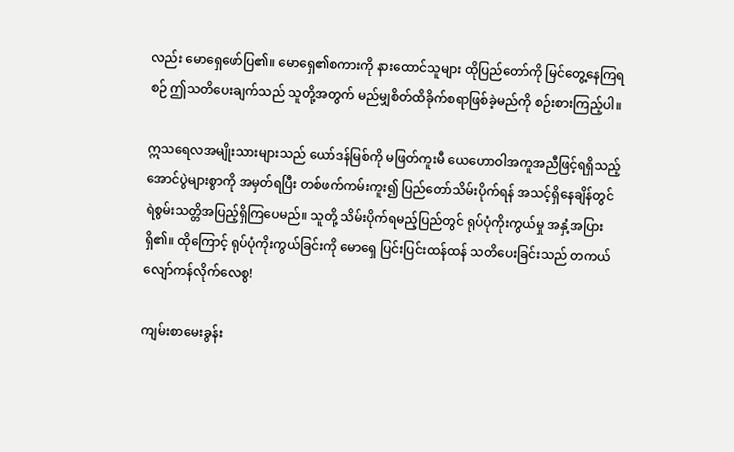လည်း မောရှေဖော်ပြ၏။ မောရှေ၏စကားကို နားထောင်သူများ ထိုပြည်တော်ကို မြင်တွေ့နေကြရစဉ် ဤသတိပေးချက်သည် သူတို့အတွက် မည်မျှစိတ်ထိခိုက်စရာဖြစ်ခဲ့မည်ကို စဉ်းစားကြည့်ပါ။

ဣသရေလအမျိုးသားများသည် ယော်ဒန်မြစ်ကို မဖြတ်ကူးမီ ယေဟောဝါအကူအညီဖြင့်ရရှိသည့် အောင်ပွဲများစွာကို အမှတ်ရပြီး တစ်ဖက်ကမ်းကူး၍ ပြည်တော်သိမ်းပိုက်ရန် အသင့်ရှိနေချိန်တွင် ရဲစွမ်းသတ္တိအပြည့်ရှိကြပေမည်။ သူတို့ သိမ်းပိုက်ရမည့်ပြည်တွင် ရုပ်ပုံကိုးကွယ်မှု အနှံ့အပြားရှိ၏။ ထိုကြောင့် ရုပ်ပုံကိုးကွယ်ခြင်းကို မောရှေ ပြင်းပြင်းထန်ထန် သတိပေးခြင်းသည် တကယ်လျော်ကန်လိုက်လေစွ!

ကျမ်းစာမေးခွန်း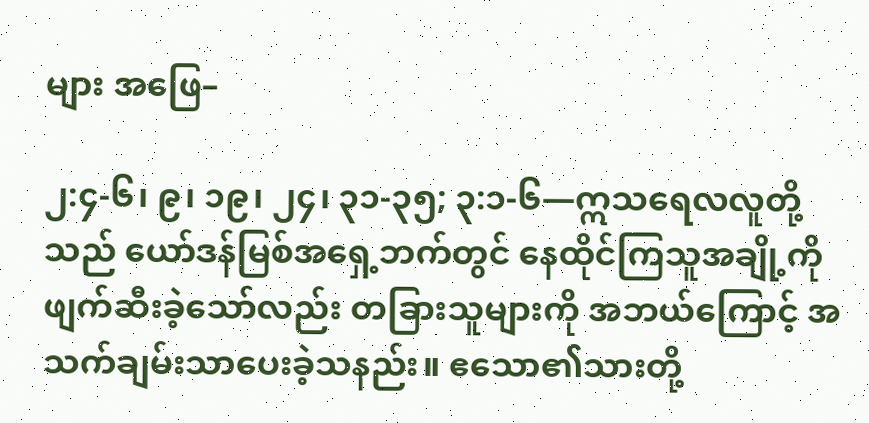များ အဖြေ–

၂:၄-၆၊ ၉၊ ၁၉၊ ၂၄၊ ၃၁-၃၅; ၃:၁-၆—ဣသရေလလူတို့သည် ယော်ဒန်မြစ်အရှေ့ဘက်တွင် နေထိုင်ကြသူအချို့ကို ဖျက်ဆီးခဲ့သော်လည်း တခြားသူများကို အဘယ်ကြောင့် အသက်ချမ်းသာပေးခဲ့သနည်း။ ဧသော၏သားတို့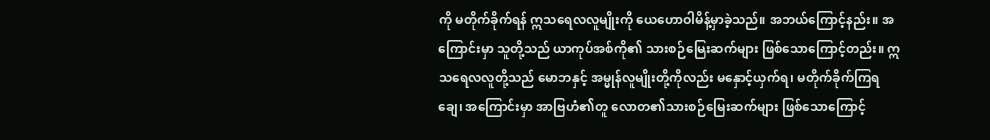ကို မတိုက်ခိုက်ရန် ဣသရေလလူမျိုးကို ယေဟောဝါမိန့်မှာခဲ့သည်။ အဘယ်ကြောင့်နည်း။ အကြောင်းမှာ သူတို့သည် ယာကုပ်အစ်ကို၏ သားစဉ်မြေးဆက်များ ဖြစ်သောကြောင့်တည်း။ ဣသရေလလူတို့သည် မောဘနှင့် အမ္မုန်လူမျိုးတို့ကိုလည်း မနှောင့်ယှက်ရ၊ မတိုက်ခိုက်ကြရချေ၊ အကြောင်းမှာ အာဗြဟံ၏တူ လောတ၏သားစဉ်မြေးဆက်များ ဖြစ်သောကြောင့်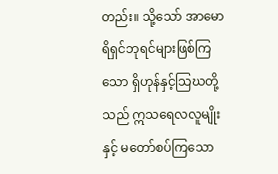တည်း။ သို့သော် အာမောရိရှင်ဘုရင်များဖြစ်ကြသော ရှိဟုန်နှင့်သြဃတို့သည် ဣသရေလလူမျိုးနှင့် မတော်စပ်ကြသော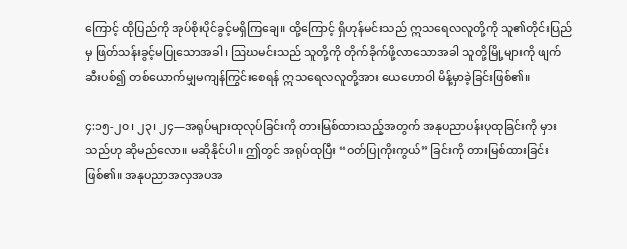ကြောင့် ထိုပြည်ကို အုပ်စိုးပိုင်ခွင့်မရှိကြချေ။ ထို့ကြောင့် ရှိဟုန်မင်းသည် ဣသရေလလူတို့ကို သူ၏တိုင်းပြည်မှ ဖြတ်သန်းခွင့်မပြုသောအခါ၊ ဩဃမင်းသည် သူတို့ကို တိုက်ခိုက်ဖို့လာသောအခါ သူတို့မြို့များကို ဖျက်ဆီးပစ်၍ တစ်ယောက်မျှမကျန်ကြွင်းစေရန် ဣသရေလလူတို့အား ယေဟောဝါ မိန့်မှာခဲ့ခြင်းဖြစ်၏။

၄:၁၅-၂၀၊ ၂၃၊ ၂၄—အရုပ်များထုလုပ်ခြင်းကို တားမြစ်ထားသည့်အတွက် အနုပညာပန်းပုထုခြင်းကို မှားသည်ဟု ဆိုမည်လော။ မဆိုနိုင်ပါ။ ဤတွင် အရုပ်ထုပြီး “ဝတ်ပြုကိုးကွယ်” ခြင်းကို တားမြစ်ထားခြင်းဖြစ်၏။ အနုပညာအလှအပအ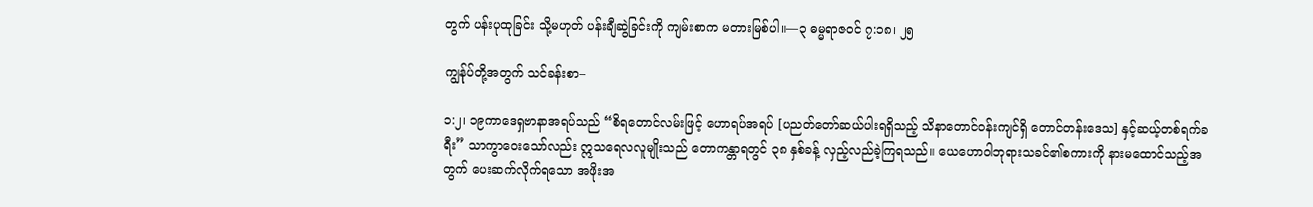တွက် ပန်းပုထုခြင်း သို့မဟုတ် ပန်းချီဆွဲခြင်းကို ကျမ်းစာက မတားမြစ်ပါ။—၃ ဓမ္မရာဇဝင် ၇:၁၈၊ ၂၅

ကျွန်ုပ်တို့အတွက် သင်ခန်းစာ–

၁:၂၊ ၁၉ကာဒေရှဗာနာအရပ်သည် “စိရတောင်လမ်းဖြင့် ဟောရပ်အရပ် [ပညတ်တော်ဆယ်ပါးရရှိသည့် သိနာတောင်ဝန်းကျင်ရှိ တောင်တန်းဒေသ] နှင့်ဆယ့်တစ်ရက်ခရီး” သာကွာဝေးသော်လည်း ဣသရေလလူမျိုးသည် တောကန္တာရတွင် ၃၈ နှစ်ခန့် လှည့်လည်ခဲ့ကြရသည်။ ယေဟောဝါဘုရားသခင်၏စကားကို နားမထောင်သည့်အတွက် ပေးဆက်လိုက်ရသော အဖိုးအ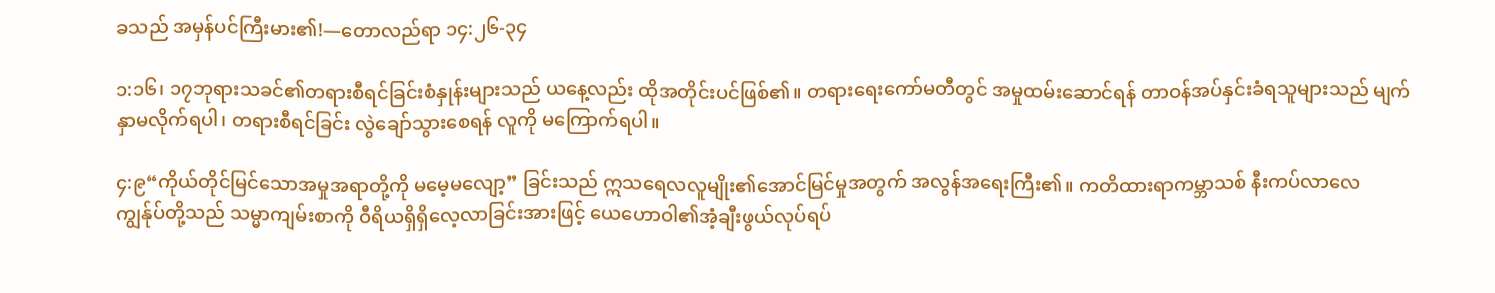ခသည် အမှန်ပင်ကြီးမား၏!—တောလည်ရာ ၁၄:၂၆-၃၄

၁:၁၆၊ ၁၇ဘုရားသခင်၏တရားစီရင်ခြင်းစံနှုန်းများသည် ယနေ့လည်း ထိုအတိုင်းပင်ဖြစ်၏။ တရားရေးကော်မတီတွင် အမှုထမ်းဆောင်ရန် တာဝန်အပ်နှင်းခံရသူများသည် မျက်နှာမလိုက်ရပါ၊ တရားစီရင်ခြင်း လွဲချော်သွားစေရန် လူကို မကြောက်ရပါ။

၄:၉“ကိုယ်တိုင်မြင်သောအမှုအရာတို့ကို မမေ့မလျော့” ခြင်းသည် ဣသရေလလူမျိုး၏အောင်မြင်မှုအတွက် အလွန်အရေးကြီး၏။ ကတိထားရာကမ္ဘာသစ် နီးကပ်လာလေ ကျွန်ုပ်တို့သည် သမ္မာကျမ်းစာကို ဝီရိယရှိရှိလေ့လာခြင်းအားဖြင့် ယေဟောဝါ၏အံ့ချီးဖွယ်လုပ်ရပ်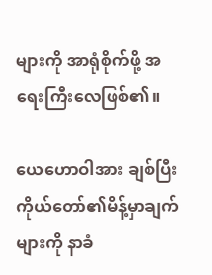များကို အာရုံစိုက်ဖို့ အရေးကြီးလေဖြစ်၏။

ယေဟောဝါအား ချစ်ပြီး ကိုယ်တော်၏မိန့်မှာချက်များကို နာခံ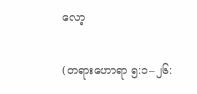လော့

(တရားဟောရာ ၅:၁–၂၆: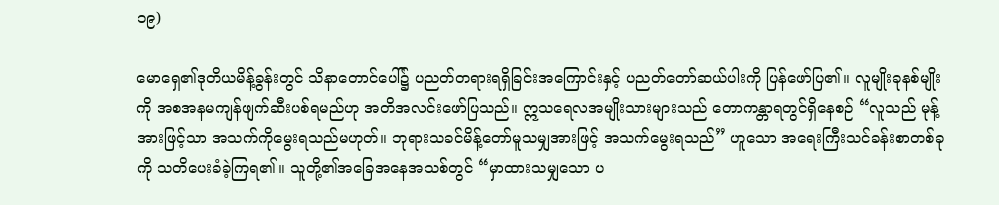၁၉)

မောရှေ၏ဒုတိယမိန့်ခွန်းတွင် သိနာတောင်ပေါ်၌ ပညတ်တရားရရှိခြင်းအကြောင်းနှင့် ပညတ်တော်ဆယ်ပါးကို ပြန်ဖော်ပြ၏။ လူမျိုးခုနစ်မျိုးကို အစအနမကျန်ဖျက်ဆီးပစ်ရမည်ဟု အတိအလင်းဖော်ပြသည်။ ဣသရေလအမျိုးသားများသည် တောကန္တာရတွင်ရှိနေစဉ် “လူသည် မုန့်အားဖြင့်သာ အသက်ကိုမွေးရသည်မဟုတ်။ ဘုရားသခင်မိန့်တော်မူသမျှအားဖြင့် အသက်မွေးရသည်” ဟူသော အရေးကြီးသင်ခန်းစာတစ်ခုကို သတိပေးခံခဲ့ကြရ၏။ သူတို့၏အခြေအနေအသစ်တွင် “မှာထားသမျှသော ပ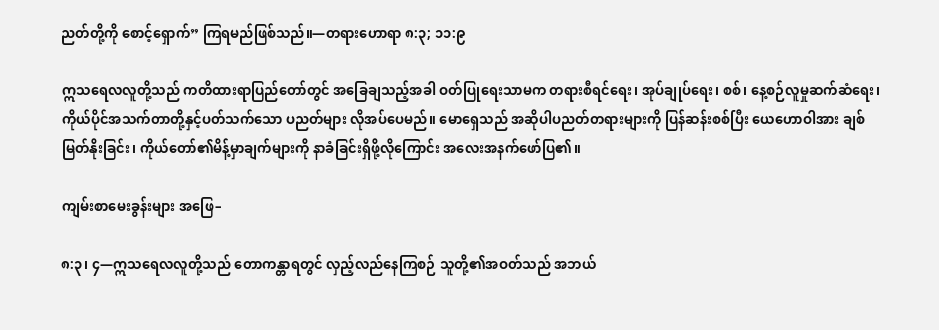ညတ်တို့ကို စောင့်ရှောက်” ကြရမည်ဖြစ်သည်။—တရားဟောရာ ၈:၃; ၁၁:၉

ဣသရေလလူတို့သည် ကတိထားရာပြည်တော်တွင် အခြေချသည့်အခါ ဝတ်ပြုရေးသာမက တရားစီရင်ရေး၊ အုပ်ချုပ်ရေး၊ စစ်၊ နေ့စဉ်လူမှုဆက်ဆံရေး၊ ကိုယ်ပိုင်အသက်တာတို့နှင့်ပတ်သက်သော ပညတ်များ လိုအပ်ပေမည်။ မောရှေသည် အဆိုပါပညတ်တရားများကို ပြန်ဆန်းစစ်ပြီး ယေဟောဝါအား ချစ်မြတ်နိုးခြင်း၊ ကိုယ်တော်၏မိန့်မှာချက်များကို နာခံခြင်းရှိဖို့လိုကြောင်း အလေးအနက်ဖော်ပြ၏။

ကျမ်းစာမေးခွန်းများ အဖြေ–

၈:၃၊ ၄—ဣသရေလလူတို့သည် တောကန္တာရတွင် လှည့်လည်နေကြစဉ် သူတို့၏အဝတ်သည် အဘယ်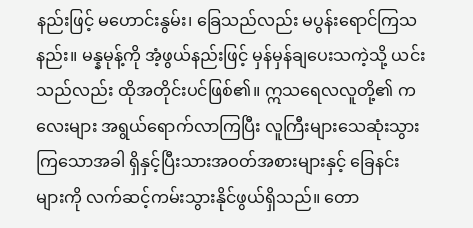နည်းဖြင့် မဟောင်းနွမ်း၊ ခြေသည်လည်း မပွန်းရောင်ကြသနည်း။ မန္နမုန့်ကို အံ့ဖွယ်နည်းဖြင့် မှန်မှန်ချပေးသကဲ့သို့ ယင်းသည်လည်း ထိုအတိုင်းပင်ဖြစ်၏။ ဣသရေလလူတို့၏ ကလေးများ အရွယ်ရောက်လာကြပြီး လူကြီးများသေဆုံးသွားကြသောအခါ ရှိနှင့်ပြီးသားအဝတ်အစားများနှင့် ခြေနင်းများကို လက်ဆင့်ကမ်းသွားနိုင်ဖွယ်ရှိသည်။ တော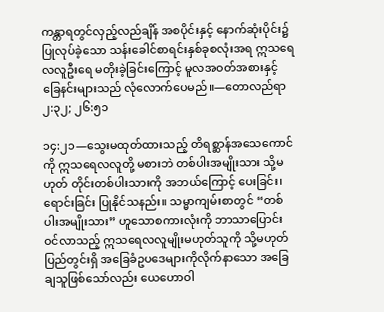ကန္တာရတွင်လှည့်လည်ချိန် အစပိုင်းနှင့် နောက်ဆုံးပိုင်း၌ ပြုလုပ်ခဲ့သော သန်းခေါင်စာရင်းနှစ်ခုစလုံးအရ ဣသရေလလူဦးရေ မတိုးခဲ့ခြင်းကြောင့် မူလအဝတ်အစားနှင့် ခြေနင်းများသည် လုံလောက်ပေမည်။—တောလည်ရာ ၂:၃၂; ၂၆:၅၁

၁၄:၂၁—သွေးမထုတ်ထားသည့် တိရစ္ဆာန်အသေကောင်ကို ဣသရေလလူတို့ မစားဘဲ တစ်ပါးအမျိုးသား သို့မဟုတ် တိုင်းတစ်ပါးသားကို အဘယ်ကြောင့် ပေးခြင်း၊ ရောင်းခြင်း ပြုနိုင်သနည်း။ သမ္မာကျမ်းစာတွင် “တစ်ပါးအမျိုးသား” ဟူသောစကားလုံးကို ဘာသာပြောင်းဝင်လာသည့် ဣသရေလလူမျိုးမဟုတ်သူကို သို့မဟုတ် ပြည်တွင်းရှိ အခြေခံဥပဒေများကိုလိုက်နာသော အခြေချသူဖြစ်သော်လည်း ယေဟောဝါ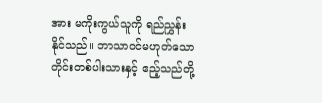အား မကိုးကွယ်သူကို ရည်ညွှန်းနိုင်သည်။ ဘာသာဝင်မဟုတ်သော တိုင်းတစ်ပါးသားနှင့် ဧည့်သည်တို့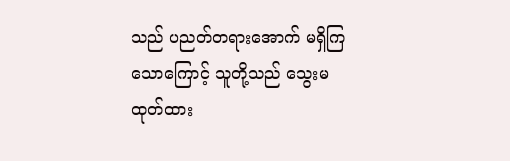သည် ပညတ်တရားအောက် မရှိကြသောကြောင့် သူတို့သည် သွေးမထုတ်ထား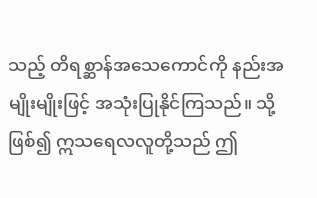သည့် တိရစ္ဆာန်အသေကောင်ကို နည်းအမျိုးမျိုးဖြင့် အသုံးပြုနိုင်ကြသည်။ သို့ဖြစ်၍ ဣသရေလလူတို့သည် ဤ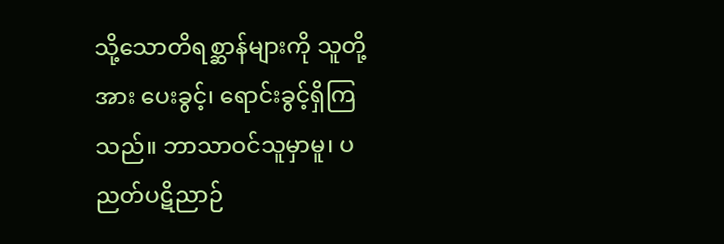သို့သောတိရစ္ဆာန်များကို သူတို့အား ပေးခွင့်၊ ရောင်းခွင့်ရှိကြသည်။ ဘာသာဝင်သူမှာမူ၊ ပညတ်ပဋိညာဉ်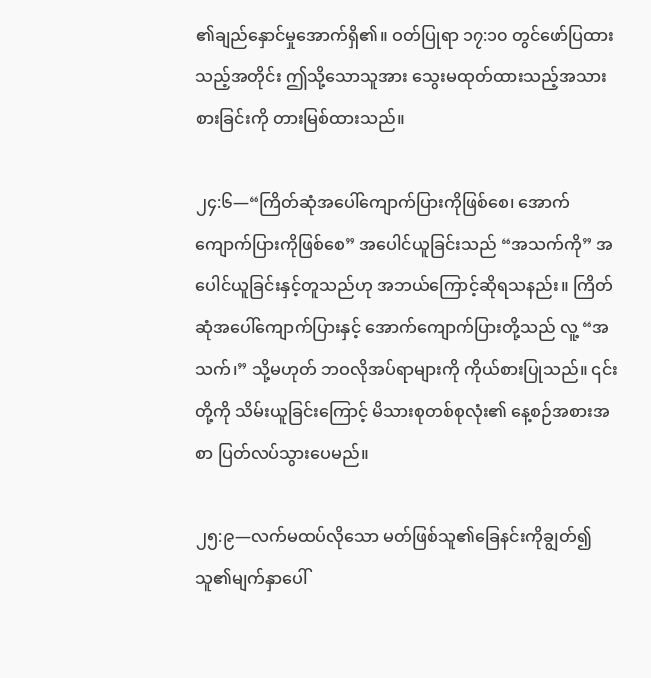၏ချည်နှောင်မှုအောက်ရှိ၏။ ဝတ်ပြုရာ ၁၇:၁၀ တွင်ဖော်ပြထားသည့်အတိုင်း ဤသို့သောသူအား သွေးမထုတ်ထားသည့်အသား စားခြင်းကို တားမြစ်ထားသည်။

၂၄:၆—“ကြိတ်ဆုံအပေါ်ကျောက်ပြားကိုဖြစ်စေ၊ အောက်ကျောက်ပြားကိုဖြစ်စေ” အပေါင်ယူခြင်းသည် “အသက်ကို” အပေါင်ယူခြင်းနှင့်တူသည်ဟု အဘယ်ကြောင့်ဆိုရသနည်း။ ကြိတ်ဆုံအပေါ်ကျောက်ပြားနှင့် အောက်ကျောက်ပြားတို့သည် လူ့ “အသက်၊” သို့မဟုတ် ဘဝလိုအပ်ရာများကို ကိုယ်စားပြုသည်။ ၎င်းတို့ကို သိမ်းယူခြင်းကြောင့် မိသားစုတစ်စုလုံး၏ နေ့စဉ်အစားအစာ ပြတ်လပ်သွားပေမည်။

၂၅:၉—လက်မထပ်လိုသော မတ်ဖြစ်သူ၏ခြေနင်းကိုချွတ်၍ သူ၏မျက်နှာပေါ်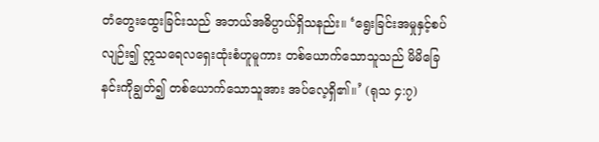တံတွေးထွေးခြင်းသည် အဘယ်အဓိပ္ပာယ်ရှိသနည်း။ ‘ရွေးခြင်းအမှုနှင့်စပ်လျဉ်း၍ ဣသရေလရှေးထုံးစံဟူမူကား တစ်ယောက်သောသူသည် မိမိခြေနင်းကိုချွတ်၍ တစ်ယောက်သောသူအား အပ်လေ့ရှိ၏။’ (ရုသ ၄:၇)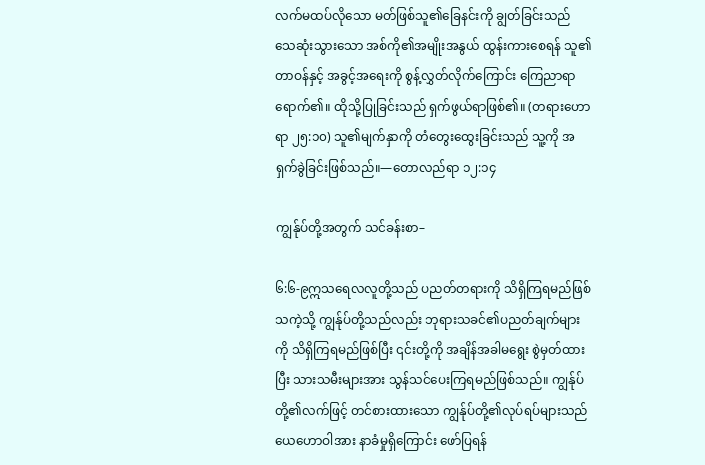လက်မထပ်လိုသော မတ်ဖြစ်သူ၏ခြေနင်းကို ချွတ်ခြင်းသည် သေဆုံးသွားသော အစ်ကို၏အမျိုးအနွယ် ထွန်းကားစေရန် သူ၏တာဝန်နှင့် အခွင့်အရေးကို စွန့်လွှတ်လိုက်ကြောင်း ကြေညာရာရောက်၏။ ထိုသို့ပြုခြင်းသည် ရှက်ဖွယ်ရာဖြစ်၏။ (တရားဟောရာ ၂၅:၁၀) သူ၏မျက်နှာကို တံတွေးထွေးခြင်းသည် သူ့ကို အရှက်ခွဲခြင်းဖြစ်သည်။—တောလည်ရာ ၁၂:၁၄

ကျွန်ုပ်တို့အတွက် သင်ခန်းစာ–

၆:၆-၉ဣသရေလလူတို့သည် ပညတ်တရားကို သိရှိကြရမည်ဖြစ်သကဲ့သို့ ကျွန်ုပ်တို့သည်လည်း ဘုရားသခင်၏ပညတ်ချက်များကို သိရှိကြရမည်ဖြစ်ပြီး ၎င်းတို့ကို အချိန်အခါမရွေး စွဲမှတ်ထားပြီး သားသမီးများအား သွန်သင်ပေးကြရမည်ဖြစ်သည်။ ကျွန်ုပ်တို့၏လက်ဖြင့် တင်စားထားသော ကျွန်ုပ်တို့၏လုပ်ရပ်များသည် ယေဟောဝါအား နာခံမှုရှိကြောင်း ဖော်ပြရန်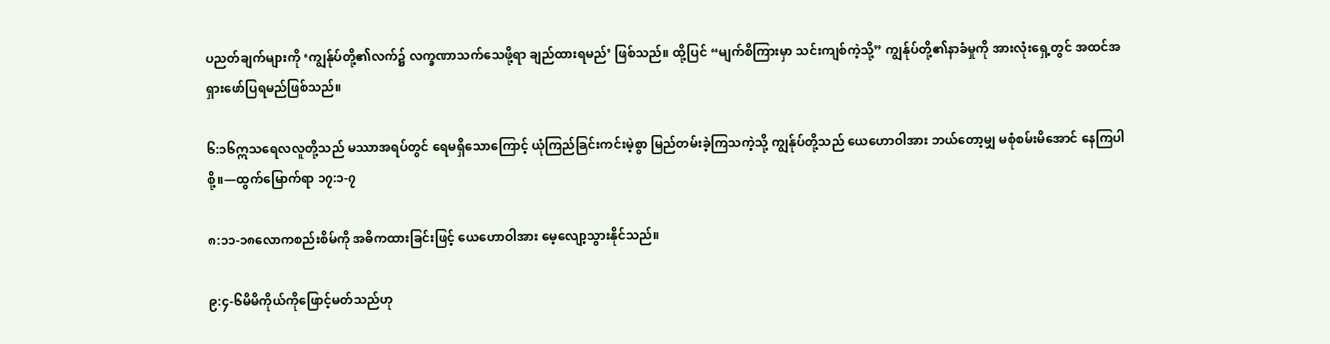ပညတ်ချက်များကို ‘ကျွန်ုပ်တို့၏လက်၌ လက္ခဏာသက်သေဖို့ရာ ချည်ထားရမည်’ ဖြစ်သည်။ ထို့ပြင် “မျက်စိကြားမှာ သင်းကျစ်ကဲ့သို့” ကျွန်ုပ်တို့၏နာခံမှုကို အားလုံးရှေ့တွင် အထင်အရှားဖော်ပြရမည်ဖြစ်သည်။

၆:၁၆ဣသရေလလူတို့သည် မဿာအရပ်တွင် ရေမရှိသောကြောင့် ယုံကြည်ခြင်းကင်းမဲ့စွာ မြည်တမ်းခဲ့ကြသကဲ့သို့ ကျွန်ုပ်တို့သည် ယေဟောဝါအား ဘယ်တော့မျှ မစုံစမ်းမိအောင် နေကြပါစို့။—ထွက်မြောက်ရာ ၁၇:၁-၇

၈:၁၁-၁၈လောကစည်းစိမ်ကို အဓိကထားခြင်းဖြင့် ယေဟောဝါအား မေ့လျော့သွားနိုင်သည်။

၉:၄-၆မိမိကိုယ်ကိုဖြောင့်မတ်သည်ဟု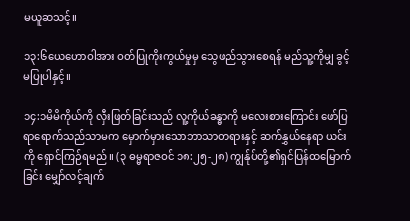မယူဆသင့်။

၁၃:၆ယေဟောဝါအား ဝတ်ပြုကိုးကွယ်မှုမှ သွေဖည်သွားစေရန် မည်သူ့ကိုမျှ ခွင့်မပြုပါနှင့်။

၁၄:၁မိမိကိုယ်ကို လှီးဖြတ်ခြင်းသည် လူ့ကိုယ်ခန္ဓာကို မလေးစားကြောင်း ဖော်ပြရာရောက်သည်သာမက မှောက်မှားသောဘာသာတရားနှင့် ဆက်နွှယ်နေရာ ယင်းကို ရှောင်ကြဉ်ရမည်။ (၃ ဓမ္မရာဇဝင် ၁၈:၂၅-၂၈) ကျွန်ုပ်တို့၏ရှင်ပြန်ထမြောက်ခြင်း မျှော်လင့်ချက်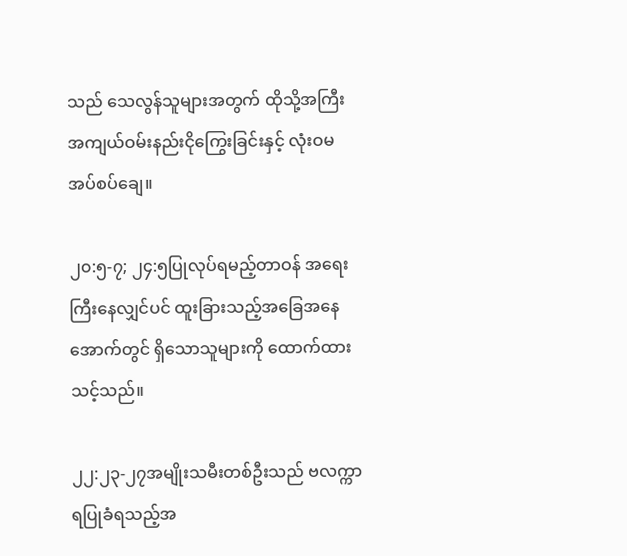သည် သေလွန်သူများအတွက် ထိုသို့အကြီးအကျယ်ဝမ်းနည်းငိုကြွေးခြင်းနှင့် လုံးဝမအပ်စပ်ချေ။

၂၀:၅-၇; ၂၄:၅ပြုလုပ်ရမည့်တာဝန် အရေးကြီးနေလျှင်ပင် ထူးခြားသည့်အခြေအနေအောက်တွင် ရှိသောသူများကို ထောက်ထားသင့်သည်။

၂၂:၂၃-၂၇အမျိုးသမီးတစ်ဦးသည် ဗလက္ကာရပြုခံရသည့်အ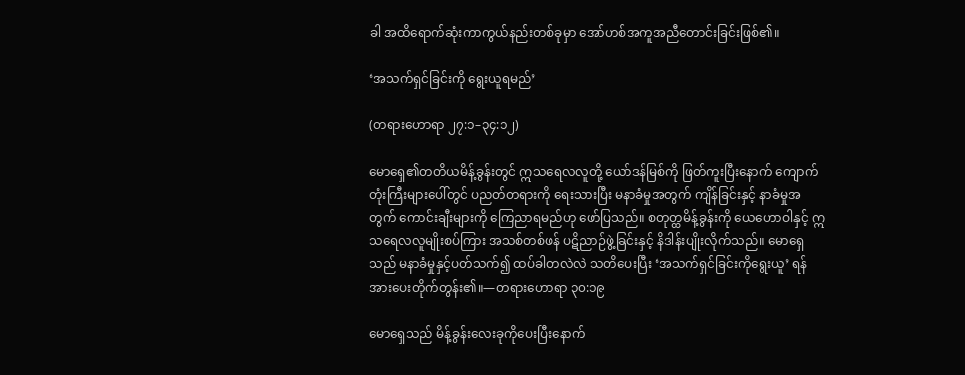ခါ အထိရောက်ဆုံးကာကွယ်နည်းတစ်ခုမှာ အော်ဟစ်အကူအညီတောင်းခြင်းဖြစ်၏။

‘အသက်ရှင်ခြင်းကို ရွေးယူရမည်’

(တရားဟောရာ ၂၇:၁–၃၄:၁၂)

မောရှေ၏တတိယမိန့်ခွန်းတွင် ဣသရေလလူတို့ ယော်ဒန်မြစ်ကို ဖြတ်ကူးပြီးနောက် ကျောက်တုံးကြီးများပေါ်တွင် ပညတ်တရားကို ရေးသားပြီး မနာခံမှုအတွက် ကျိန်ခြင်းနှင့် နာခံမှုအတွက် ကောင်းချီးများကို ကြေညာရမည်ဟု ဖော်ပြသည်။ စတုတ္ထမိန့်ခွန်းကို ယေဟောဝါနှင့် ဣသရေလလူမျိုးစပ်ကြား အသစ်တစ်ဖန် ပဋိညာဉ်ဖွဲ့ခြင်းနှင့် နိဒါန်းပျိုးလိုက်သည်။ မောရှေသည် မနာခံမှုနှင့်ပတ်သက်၍ ထပ်ခါတလဲလဲ သတိပေးပြီး ‘အသက်ရှင်ခြင်းကိုရွေးယူ’ ရန်အားပေးတိုက်တွန်း၏။—တရားဟောရာ ၃၀:၁၉

မောရှေသည် မိန့်ခွန်းလေးခုကိုပေးပြီးနောက်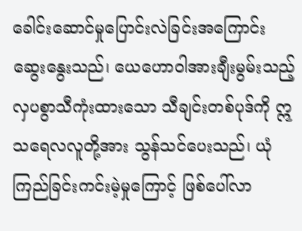ခေါင်းဆောင်မှုပြောင်းလဲခြင်းအကြောင်း ဆွေးနွေးသည်၊ ယေဟောဝါအားချီးမွမ်းသည့် လှပစွာသီကုံးထားသော သီချင်းတစ်ပုဒ်ကို ဣသရေလလူတို့အား သွန်သင်ပေးသည်၊ ယုံကြည်ခြင်းကင်းမဲ့မှုကြောင့် ဖြစ်ပေါ်လာ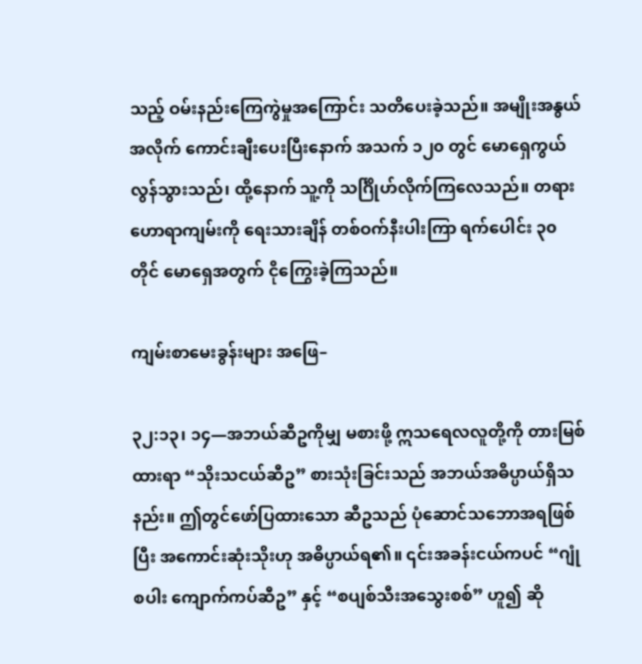သည့် ဝမ်းနည်းကြေကွဲမှုအကြောင်း သတိပေးခဲ့သည်။ အမျိုးအနွယ်အလိုက် ကောင်းချီးပေးပြီးနောက် အသက် ၁၂၀ တွင် မောရှေကွယ်လွန်သွားသည်၊ ထို့နောက် သူ့ကို သင်္ဂြိုဟ်လိုက်ကြလေသည်။ တရားဟောရာကျမ်းကို ရေးသားချိန် တစ်ဝက်နီးပါးကြာ ရက်ပေါင်း ၃၀ တိုင် မောရှေအတွက် ငိုကြွေးခဲ့ကြသည်။

ကျမ်းစာမေးခွန်းများ အဖြေ–

၃၂:၁၃၊ ၁၄—အဘယ်ဆီဥကိုမျှ မစားဖို့ ဣသရေလလူတို့ကို တားမြစ်ထားရာ “သိုးသငယ်ဆီဥ” စားသုံးခြင်းသည် အဘယ်အဓိပ္ပာယ်ရှိသနည်း။ ဤတွင်ဖော်ပြထားသော ဆီဥသည် ပုံဆောင်သဘောအရဖြစ်ပြီး အကောင်းဆုံးသိုးဟု အဓိပ္ပာယ်ရ၏။ ၎င်းအခန်းငယ်ကပင် “ဂျုံစပါး ကျောက်ကပ်ဆီဥ” နှင့် “စပျစ်သီးအသွေးစစ်” ဟူ၍ ဆို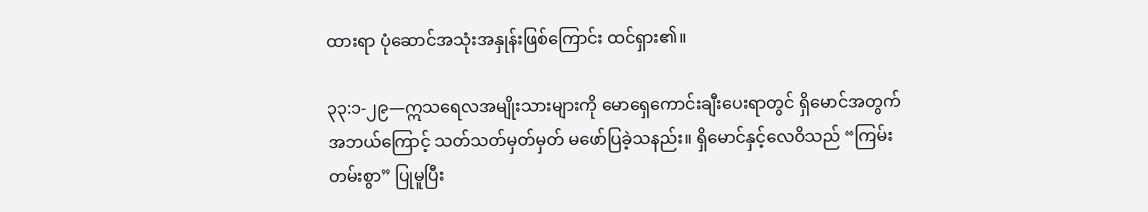ထားရာ ပုံဆောင်အသုံးအနှုန်းဖြစ်ကြောင်း ထင်ရှား၏။

၃၃:၁-၂၉—ဣသရေလအမျိုးသားများကို မောရှေကောင်းချီးပေးရာတွင် ရှိမောင်အတွက် အဘယ်ကြောင့် သတ်သတ်မှတ်မှတ် မဖော်ပြခဲ့သနည်း။ ရှိမောင်နှင့်လေဝိသည် “ကြမ်းတမ်းစွာ” ပြုမူပြီး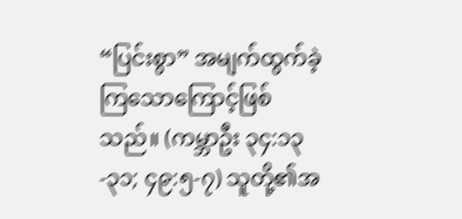“ပြင်းစွာ” အမျက်ထွက်ခဲ့ကြသောကြောင့်ဖြစ်သည်။ (ကမ္ဘာဦး ၃၄:၁၃-၃၁; ၄၉:၅-၇) သူတို့၏အ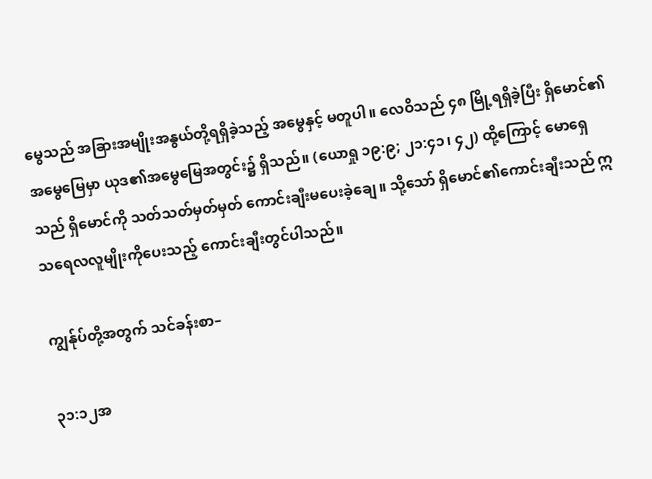မွေသည် အခြားအမျိုးအနွယ်တို့ရရှိခဲ့သည့် အမွေနှင့် မတူပါ။ လေဝိသည် ၄၈ မြို့ရရှိခဲ့ပြီး ရှိမောင်၏အမွေမြေမှာ ယုဒ၏အမွေမြေအတွင်း၌ ရှိသည်။ (ယောရှု ၁၉:၉; ၂၁:၄၁၊ ၄၂) ထို့ကြောင့် မောရှေသည် ရှိမောင်ကို သတ်သတ်မှတ်မှတ် ကောင်းချီးမပေးခဲ့ချေ။ သို့သော် ရှိမောင်၏ကောင်းချီးသည် ဣသရေလလူမျိုးကိုပေးသည့် ကောင်းချီးတွင်ပါသည်။

ကျွန်ုပ်တို့အတွက် သင်ခန်းစာ–

၃၁:၁၂အ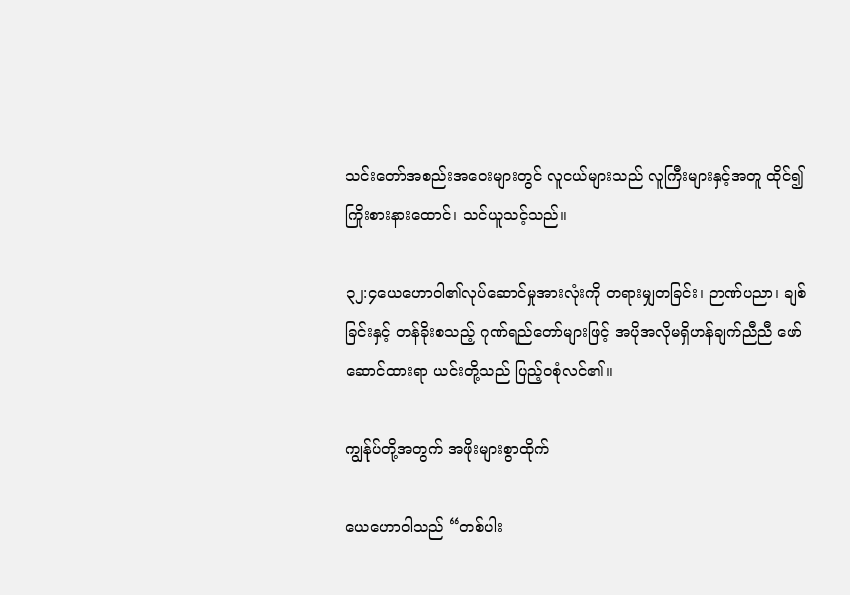သင်းတော်အစည်းအဝေးများတွင် လူငယ်များသည် လူကြီးများနှင့်အတူ ထိုင်၍ ကြိုးစားနားထောင်၊ သင်ယူသင့်သည်။

၃၂:၄ယေဟောဝါ၏လုပ်ဆောင်မှုအားလုံးကို တရားမျှတခြင်း၊ ဉာဏ်ပညာ၊ ချစ်ခြင်းနှင့် တန်ခိုးစသည့် ဂုဏ်ရည်တော်များဖြင့် အပိုအလိုမရှိဟန်ချက်ညီညီ ဖော်ဆောင်ထားရာ ယင်းတို့သည် ပြည့်ဝစုံလင်၏။

ကျွန်ုပ်တို့အတွက် အဖိုးများစွာထိုက်

ယေဟောဝါသည် “တစ်ပါး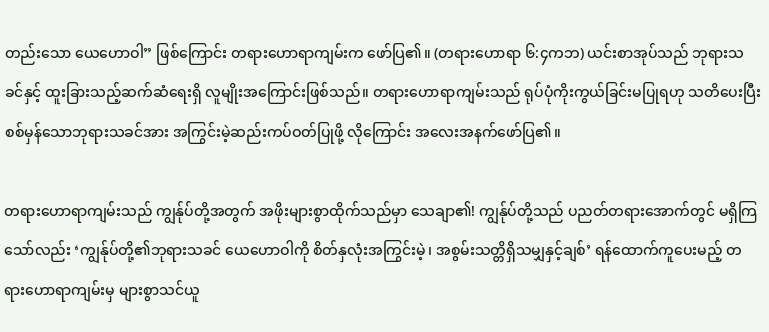တည်းသော ယေဟောဝါ” ဖြစ်ကြောင်း တရားဟောရာကျမ်းက ဖော်ပြ၏။ (တရားဟောရာ ၆:၄ကဘ) ယင်းစာအုပ်သည် ဘုရားသခင်နှင့် ထူးခြားသည့်ဆက်ဆံရေးရှိ လူမျိုးအကြောင်းဖြစ်သည်။ တရားဟောရာကျမ်းသည် ရုပ်ပုံကိုးကွယ်ခြင်းမပြုရဟု သတိပေးပြီး စစ်မှန်သောဘုရားသခင်အား အကြွင်းမဲ့ဆည်းကပ်ဝတ်ပြုဖို့ လိုကြောင်း အလေးအနက်ဖော်ပြ၏။

တရားဟောရာကျမ်းသည် ကျွန်ုပ်တို့အတွက် အဖိုးများစွာထိုက်သည်မှာ သေချာ၏! ကျွန်ုပ်တို့သည် ပညတ်တရားအောက်တွင် မရှိကြသော်လည်း ‘ကျွန်ုပ်တို့၏ဘုရားသခင် ယေဟောဝါကို စိတ်နှလုံးအကြွင်းမဲ့၊ အစွမ်းသတ္တိရှိသမျှနှင့်ချစ်’ ရန်ထောက်ကူပေးမည့် တရားဟောရာကျမ်းမှ များစွာသင်ယူ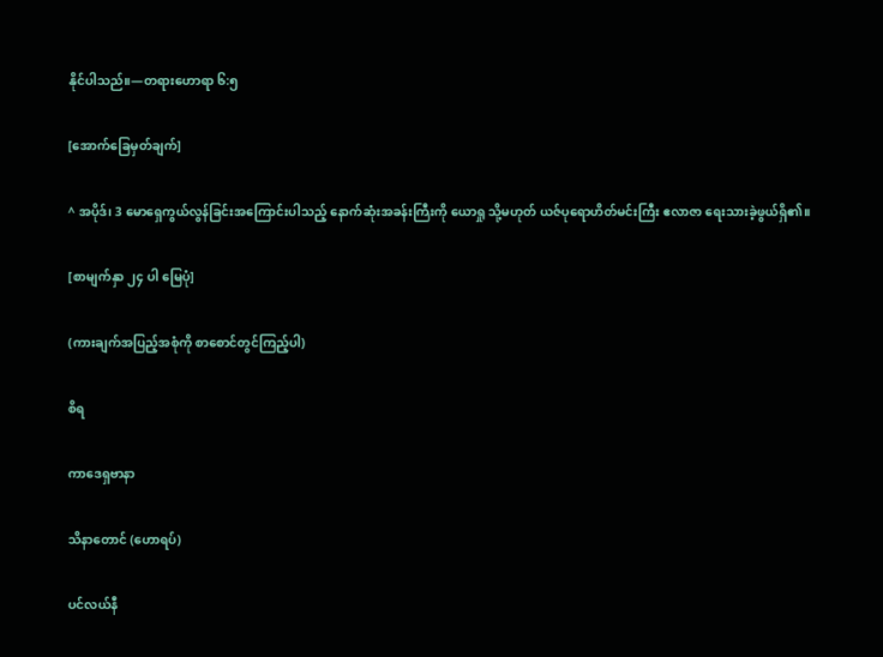နိုင်ပါသည်။—တရားဟောရာ ၆:၅

[အောက်ခြေမှတ်ချက်]

^ အပိုဒ်၊ 3 မောရှေကွယ်လွန်ခြင်းအကြောင်းပါသည့် နောက်ဆုံးအခန်းကြီးကို ယောရှု သို့မဟုတ် ယဇ်ပုရောဟိတ်မင်းကြီး ဧလာဇာ ရေးသားခဲ့ဖွယ်ရှိ၏။

[စာမျက်နှာ ၂၄ ပါ မြေပုံ]

(ကားချက်အပြည့်အစုံကို စာစောင်တွင်ကြည့်ပါ)

စိရ

ကာဒေရှဗာနာ

သိနာတောင် (ဟောရပ်)

ပင်လယ်နီ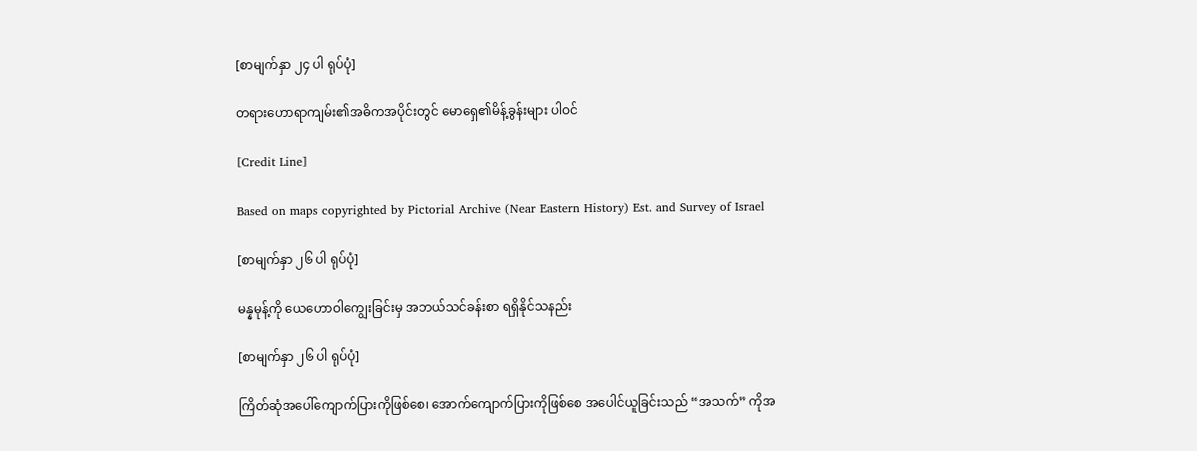[စာမျက်နှာ ၂၄ ပါ ရုပ်ပုံ]

တရားဟောရာကျမ်း၏အဓိကအပိုင်းတွင် မောရှေ၏မိန့်ခွန်းများ ပါဝင်

[Credit Line]

Based on maps copyrighted by Pictorial Archive (Near Eastern History) Est. and Survey of Israel

[စာမျက်နှာ ၂၆ ပါ ရုပ်ပုံ]

မန္နမုန့်ကို ယေဟောဝါကျွေးခြင်းမှ အဘယ်သင်ခန်းစာ ရရှိနိုင်သနည်း

[စာမျက်နှာ ၂၆ ပါ ရုပ်ပုံ]

ကြိတ်ဆုံအပေါ်ကျောက်ပြားကိုဖြစ်စေ၊ အောက်ကျောက်ပြားကိုဖြစ်စေ အပေါင်ယူခြင်းသည် “အသက်” ကိုအ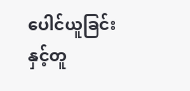ပေါင်ယူခြင်းနှင့်တူ